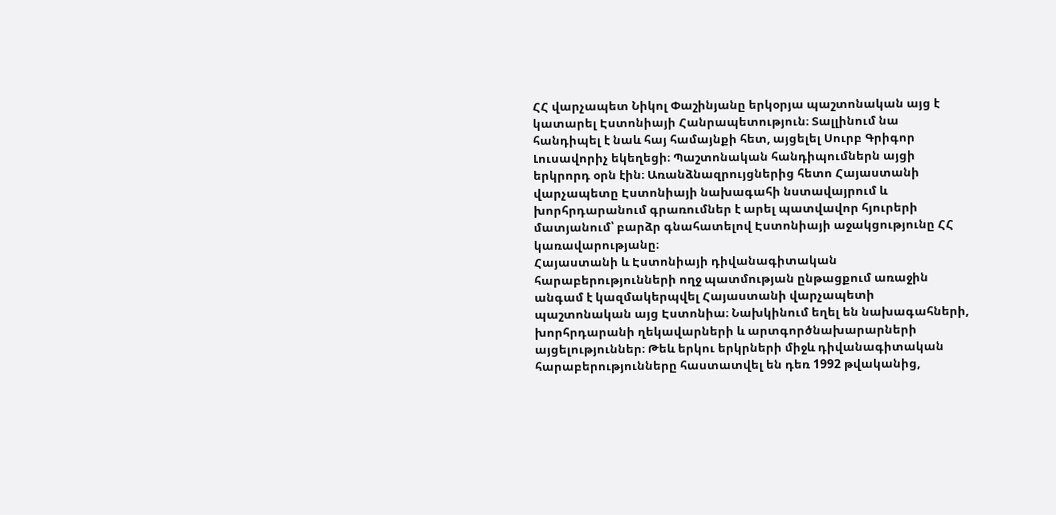ՀՀ վարչապետ Նիկոլ Փաշինյանը երկօրյա պաշտոնական այց է կատարել Էստոնիայի Հանրապետություն։ Տալլինում նա հանդիպել է նաև հայ համայնքի հետ, այցելել Սուրբ Գրիգոր Լուսավորիչ եկեղեցի։ Պաշտոնական հանդիպումներն այցի երկրորդ օրն էին։ Առանձնազրույցներից հետո Հայաստանի վարչապետը Էստոնիայի նախագահի նստավայրում և խորհրդարանում գրառումներ է արել պատվավոր հյուրերի մատյանում՝ բարձր գնահատելով Էստոնիայի աջակցությունը ՀՀ կառավարությանը։
Հայաստանի և Էստոնիայի դիվանագիտական հարաբերությունների ողջ պատմության ընթացքում առաջին անգամ է կազմակերպվել Հայաստանի վարչապետի պաշտոնական այց Էստոնիա։ Նախկինում եղել են նախագահների, խորհրդարանի ղեկավարների և արտգործնախարարների այցելություններ։ Թեև երկու երկրների միջև դիվանագիտական հարաբերությունները հաստատվել են դեռ 1992 թվականից,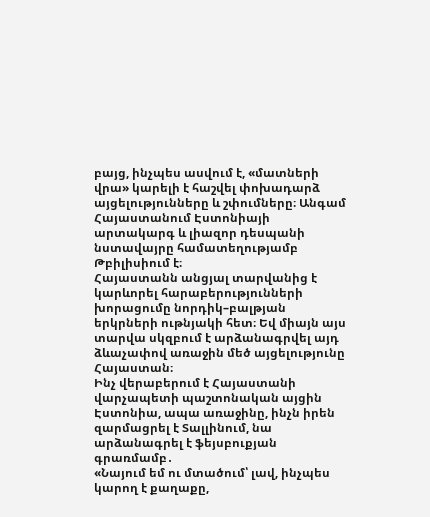բայց, ինչպես ասվում է, «մատների վրա» կարելի է հաշվել փոխադարձ այցելությունները և շփումները։ Անգամ Հայաստանում Էստոնիայի արտակարգ և լիազոր դեսպանի նստավայրը համատեղությամբ Թբիլիսիում է։
Հայաստանն անցյալ տարվանից է կարևորել հարաբերությունների խորացումը նորդիկ–բալթյան երկրների ութնյակի հետ։ Եվ միայն այս տարվա սկզբում է արձանագրվել այդ ձևաչափով առաջին մեծ այցելությունը Հայաստան։
Ինչ վերաբերում է Հայաստանի վարչապետի պաշտոնական այցին Էստոնիա, ապա առաջինը, ինչն իրեն զարմացրել է Տալլինում, նա արձանագրել է ֆեյսբուքյան գրառմամբ․
«Նայում եմ ու մտածում՝ լավ, ինչպես կարող է քաղաքը,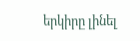երկիրը լինել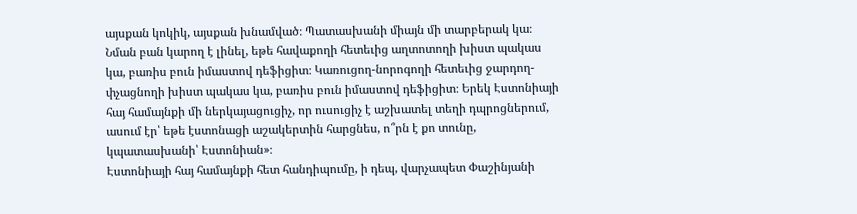այսքան կոկիկ, այսքան խնամված։ Պատասխանի միայն մի տարբերակ կա։ Նման բան կարող է լինել, եթե հավաքողի հետեւից աղտոտողի խիստ պակաս կա, բառիս բուն իմաստով դեֆիցիտ։ Կառուցող-նորոգողի հետեւից ջարդող-փչացնողի խիստ պակաս կա, բառիս բուն իմաստով դեֆիցիտ։ Երեկ Էստոնիայի հայ համայնքի մի ներկայացուցիչ, որ ուսուցիչ է աշխատել տեղի դպրոցներում, ասում էր՝ եթե էստոնացի աշակերտին հարցնես, ո՞րն է քո տունը, կպատասխանի՝ Էստոնիան»։
Էստոնիայի հայ համայնքի հետ հանդիպումը, ի դեպ, վարչապետ Փաշինյանի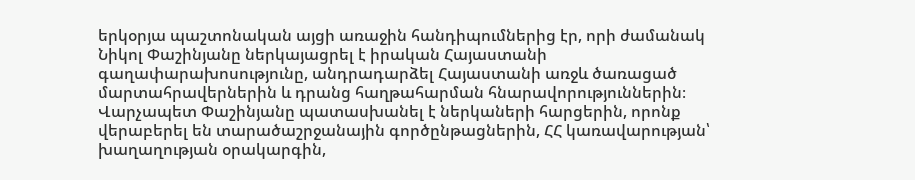երկօրյա պաշտոնական այցի առաջին հանդիպումներից էր, որի ժամանակ Նիկոլ Փաշինյանը ներկայացրել է իրական Հայաստանի գաղափարախոսությունը, անդրադարձել Հայաստանի առջև ծառացած մարտահրավերներին և դրանց հաղթահարման հնարավորություններին։ Վարչապետ Փաշինյանը պատասխանել է ներկաների հարցերին, որոնք վերաբերել են տարածաշրջանային գործընթացներին, ՀՀ կառավարության՝ խաղաղության օրակարգին,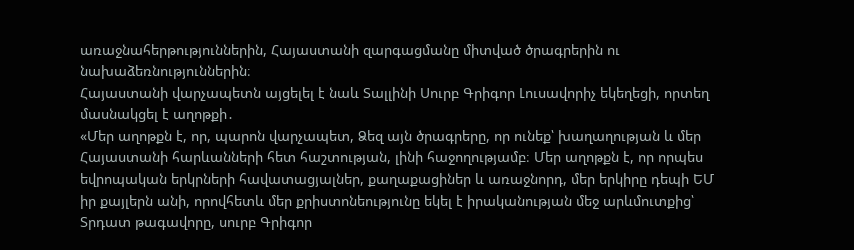առաջնահերթություններին, Հայաստանի զարգացմանը միտված ծրագրերին ու նախաձեռնություններին։
Հայաստանի վարչապետն այցելել է նաև Տալլինի Սուրբ Գրիգոր Լուսավորիչ եկեղեցի, որտեղ մասնակցել է աղոթքի․
«Մեր աղոթքն է, որ, պարոն վարչապետ, Ձեզ այն ծրագրերը, որ ունեք՝ խաղաղության և մեր Հայաստանի հարևանների հետ հաշտության, լինի հաջողությամբ։ Մեր աղոթքն է, որ որպես եվրոպական երկրների հավատացյալներ, քաղաքացիներ և առաջնորդ, մեր երկիրը դեպի ԵՄ իր քայլերն անի, որովհետև մեր քրիստոնեությունը եկել է իրականության մեջ արևմուտքից՝ Տրդատ թագավորը, սուրբ Գրիգոր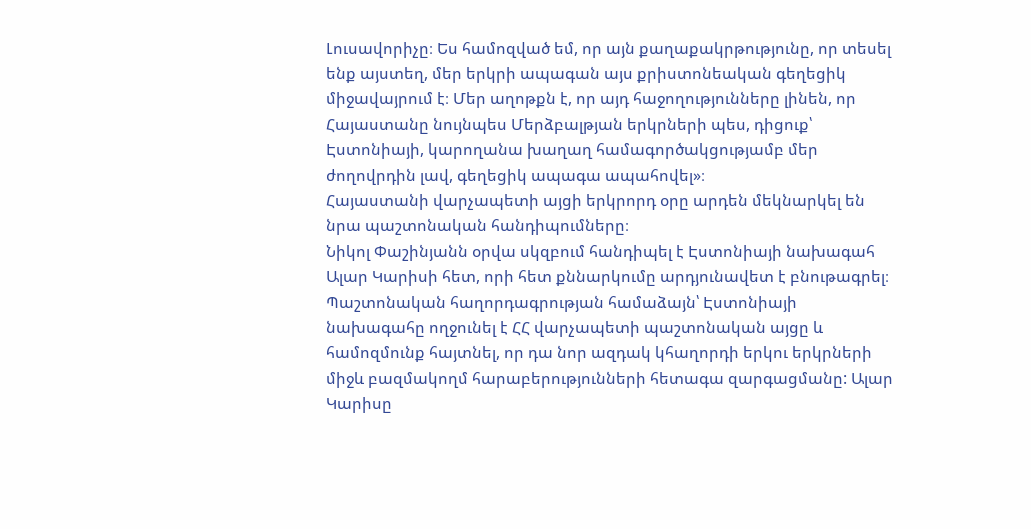Լուսավորիչը։ Ես համոզված եմ, որ այն քաղաքակրթությունը, որ տեսել ենք այստեղ, մեր երկրի ապագան այս քրիստոնեական գեղեցիկ միջավայրում է։ Մեր աղոթքն է, որ այդ հաջողությունները լինեն, որ Հայաստանը նույնպես Մերձբալթյան երկրների պես, դիցուք՝ Էստոնիայի, կարողանա խաղաղ համագործակցությամբ մեր ժողովրդին լավ, գեղեցիկ ապագա ապահովել»։
Հայաստանի վարչապետի այցի երկրորդ օրը արդեն մեկնարկել են նրա պաշտոնական հանդիպումները։
Նիկոլ Փաշինյանն օրվա սկզբում հանդիպել է Էստոնիայի նախագահ Ալար Կարիսի հետ, որի հետ քննարկումը արդյունավետ է բնութագրել։ Պաշտոնական հաղորդագրության համաձայն՝ Էստոնիայի նախագահը ողջունել է ՀՀ վարչապետի պաշտոնական այցը և համոզմունք հայտնել, որ դա նոր ազդակ կհաղորդի երկու երկրների միջև բազմակողմ հարաբերությունների հետագա զարգացմանը: Ալար Կարիսը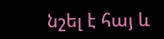նշել է հայ և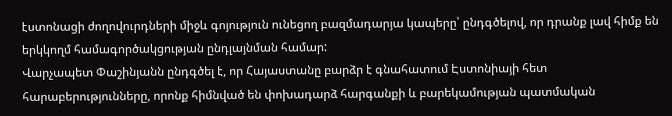էստոնացի ժողովուրդների միջև գոյություն ունեցող բազմադարյա կապերը՝ ընդգծելով, որ դրանք լավ հիմք են երկկողմ համագործակցության ընդլայնման համար:
Վարչապետ Փաշինյանն ընդգծել է, որ Հայաստանը բարձր է գնահատում Էստոնիայի հետ հարաբերությունները, որոնք հիմնված են փոխադարձ հարգանքի և բարեկամության պատմական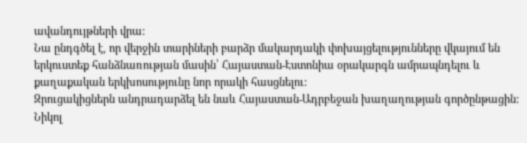ավանդույթների վրա:
Նա ընդգծել է, որ վերջին տարիների բարձր մակարդակի փոխայցելությունները վկայում են երկուստեք հանձնառության մասին՝ Հայաստան-Էստոնիա օրակարգն ամրապնդելու և քաղաքական երկխոսությունը նոր որակի հասցնելու:
Զրուցակիցներն անդրադարձել են նաև Հայաստան-Ադրբեջան խաղաղության գործընթացին: Նիկոլ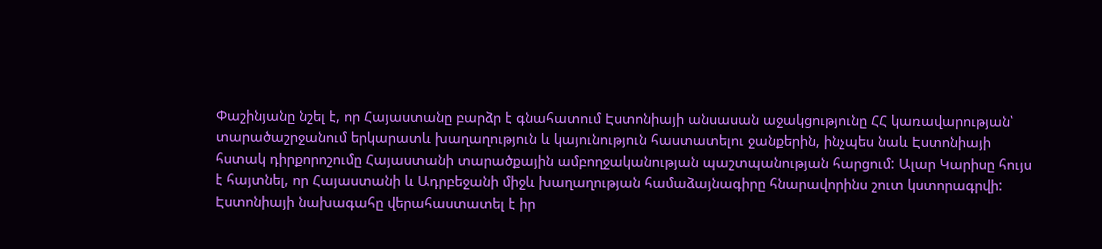Փաշինյանը նշել է, որ Հայաստանը բարձր է գնահատում Էստոնիայի անսասան աջակցությունը ՀՀ կառավարության՝ տարածաշրջանում երկարատև խաղաղություն և կայունություն հաստատելու ջանքերին, ինչպես նաև Էստոնիայի հստակ դիրքորոշումը Հայաստանի տարածքային ամբողջականության պաշտպանության հարցում: Ալար Կարիսը հույս է հայտնել, որ Հայաստանի և Ադրբեջանի միջև խաղաղության համաձայնագիրը հնարավորինս շուտ կստորագրվի: Էստոնիայի նախագահը վերահաստատել է իր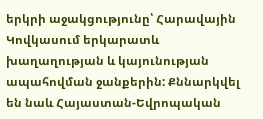երկրի աջակցությունը՝ Հարավային Կովկասում երկարատև խաղաղության և կայունության ապահովման ջանքերին: Քննարկվել են նաև Հայաստան-Եվրոպական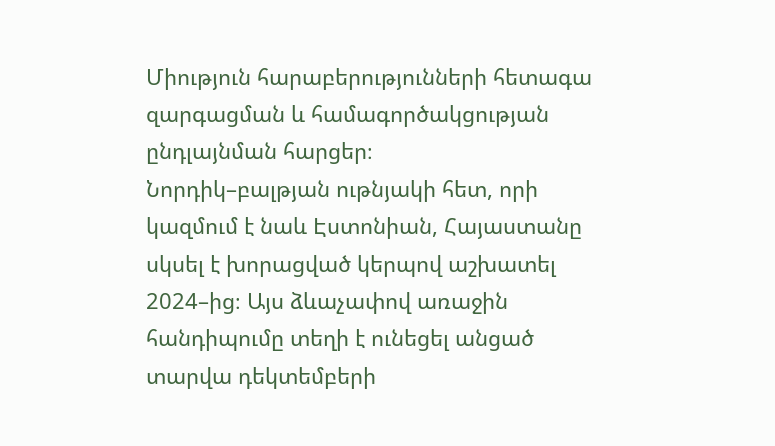Միություն հարաբերությունների հետագա զարգացման և համագործակցության ընդլայնման հարցեր։
Նորդիկ–բալթյան ութնյակի հետ, որի կազմում է նաև Էստոնիան, Հայաստանը սկսել է խորացված կերպով աշխատել 2024–ից։ Այս ձևաչափով առաջին հանդիպումը տեղի է ունեցել անցած տարվա դեկտեմբերի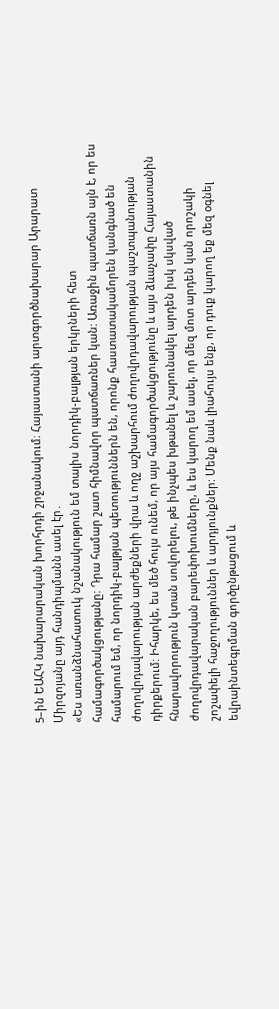5–ին ԵԱՀԿ նախարարական խորհրդի շրջանակում։ Հայաստանի արտգործնախարար Արարատ Միրզոյանը այդ հանդիպմանն ասել էր․
«Ես առանձնահատուկ նշանակություն եմ տալիս նորդիկ-բալթյան երկրների հետ համագործակցությանը: Դրա համար շատ հիմնավոր պատճառներ կան: Առաջին պատճառն այն է, որ ես համարում եմ, որ նորդիկ-բալթյան պետություններն են, որոնք հաստատակամորեն կանգնած են ժողովրդավարության արժեքների վրա և ողջ աշխարհում ժողովրդավարության պաշտպանության դիրքերում: Իհարկե, ես մեծ հույս ունեմ, որ այս համագործակցությունը և այս ձևաչափը Հայաստանին հնարավորություն կտան սովորելու, թե ինչպես խթանել և շարունակել արդեն իսկ սկսված ժողովրդավարական բարեփոխումները, և ես կարող եմ ասել, որ մեզ մոտ արդեն կան որոշակի շոշափելի հաջողություններ և արդյունքներ: Մենք նաև լիահույս ենք, որ դուք կարող եք մեզ օգնել եվրաինտեգրման գործընթացում և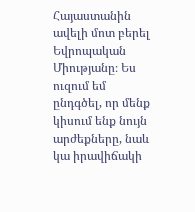Հայաստանին ավելի մոտ բերել Եվրոպական Միությանը։ Ես ուզում եմ ընդգծել, որ մենք կիսում ենք նույն արժեքները, նաև կա իրավիճակի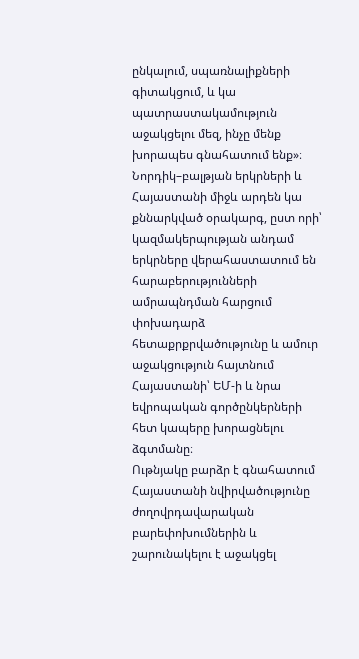ընկալում, սպառնալիքների գիտակցում, և կա պատրաստակամություն աջակցելու մեզ, ինչը մենք խորապես գնահատում ենք»։
Նորդիկ–բալթյան երկրների և Հայաստանի միջև արդեն կա քննարկված օրակարգ, ըստ որի՝ կազմակերպության անդամ երկրները վերահաստատում են հարաբերությունների ամրապնդման հարցում փոխադարձ հետաքրքրվածությունը և ամուր աջակցություն հայտնում Հայաստանի՝ ԵՄ-ի և նրա եվրոպական գործընկերների հետ կապերը խորացնելու ձգտմանը։
Ութնյակը բարձր է գնահատում Հայաստանի նվիրվածությունը ժողովրդավարական բարեփոխումներին և շարունակելու է աջակցել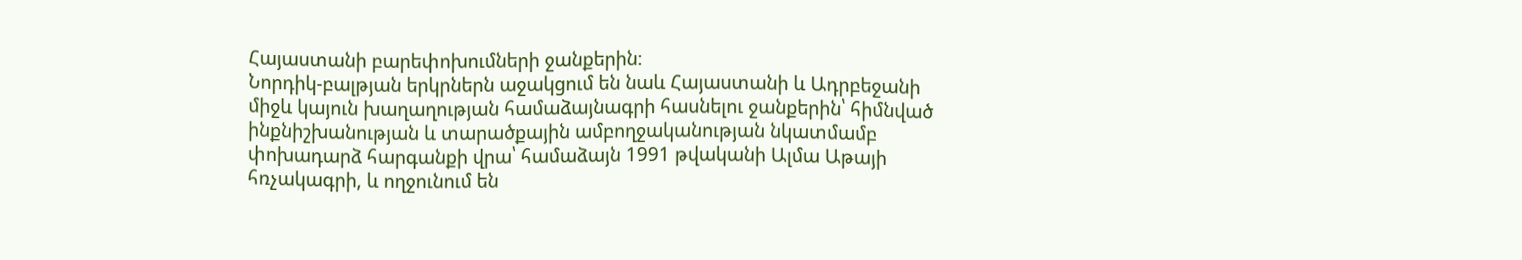Հայաստանի բարեփոխումների ջանքերին։
Նորդիկ-բալթյան երկրներն աջակցում են նաև Հայաստանի և Ադրբեջանի միջև կայուն խաղաղության համաձայնագրի հասնելու ջանքերին՝ հիմնված ինքնիշխանության և տարածքային ամբողջականության նկատմամբ փոխադարձ հարգանքի վրա՝ համաձայն 1991 թվականի Ալմա Աթայի հռչակագրի, և ողջունում են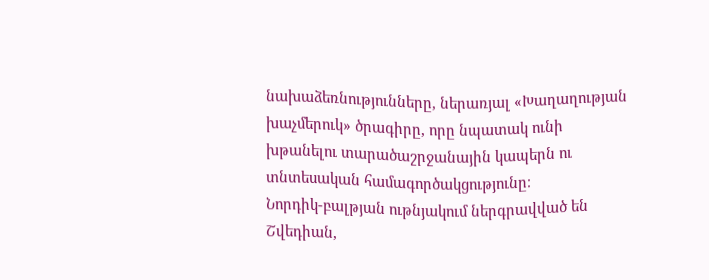նախաձեռնությունները, ներառյալ «Խաղաղության խաչմերուկ» ծրագիրը, որը նպատակ ունի խթանելու տարածաշրջանային կապերն ու տնտեսական համագործակցությունը։
Նորդիկ-բալթյան ութնյակում ներգրավված են Շվեդիան,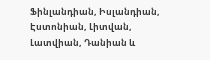Ֆինլանդիան, Իսլանդիան, Էստոնիան, Լիտվան, Լատվիան, Դանիան և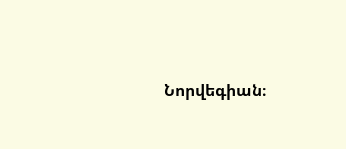Նորվեգիան։